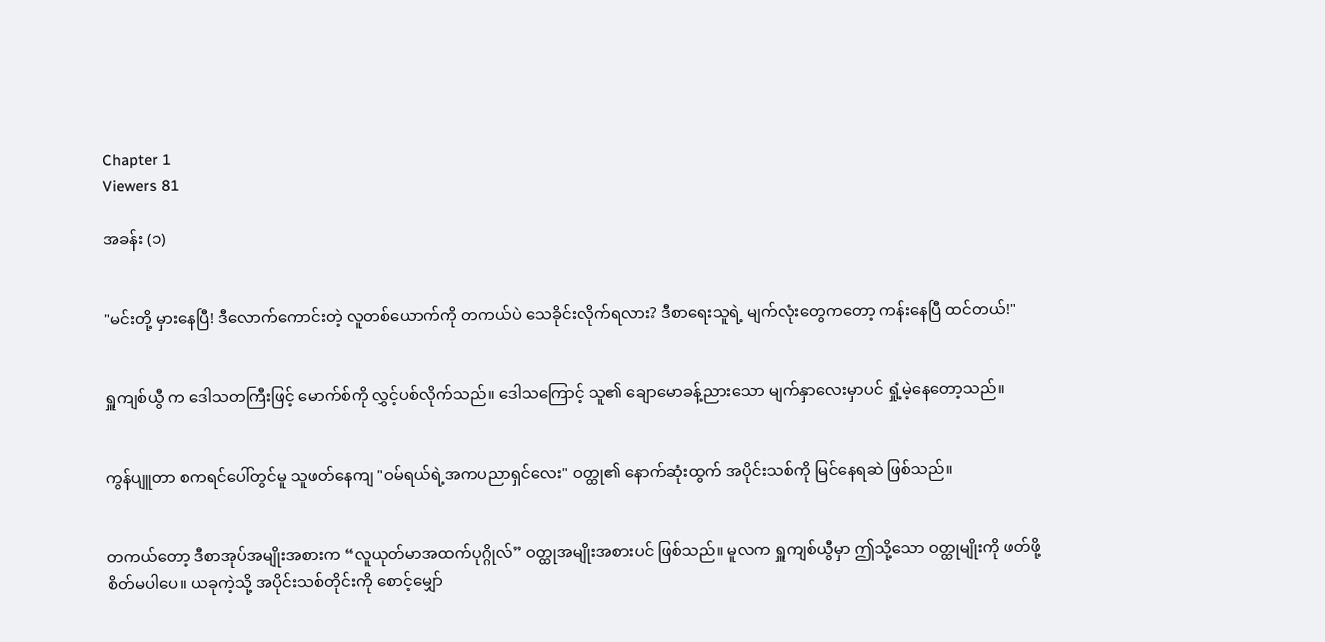Chapter 1
Viewers 81

အခန်း (၁)


"မင်းတို့ မှားနေပြီ! ဒီလောက်ကောင်းတဲ့ လူတစ်ယောက်ကို တကယ်ပဲ သေခိုင်းလိုက်ရလား? ဒီစာရေးသူရဲ့ မျက်လုံးတွေကတော့ ကန်းနေပြီ ထင်တယ်!"


ရှူကျစ်ယွီ က ဒေါသတကြီးဖြင့် မောက်စ်ကို လွှင့်ပစ်လိုက်သည်။ ဒေါသကြောင့် သူ၏ ချောမောခန့်ညားသော မျက်နှာလေးမှာပင် ရှုံ့မဲ့နေတော့သည်။


ကွန်ပျူတာ စကရင်ပေါ်တွင်မူ သူဖတ်နေကျ "ဝမ်ရယ်ရဲ့အကပညာရှင်လေး" ဝတ္ထု၏ နောက်ဆုံးထွက် အပိုင်းသစ်ကို မြင်နေရဆဲ ဖြစ်သည်။


တကယ်တော့ ဒီစာအုပ်အမျိုးအစားက “လူယုတ်မာအထက်ပုဂ္ဂိုလ်” ဝတ္ထုအမျိုးအစားပင် ဖြစ်သည်။ မူလက ရှူကျစ်ယွီမှာ ဤသို့သော ဝတ္ထုမျိုးကို ဖတ်ဖို့စိတ်မပါပေ။ ယခုကဲ့သို့ အပိုင်းသစ်တိုင်းကို စောင့်မျှော်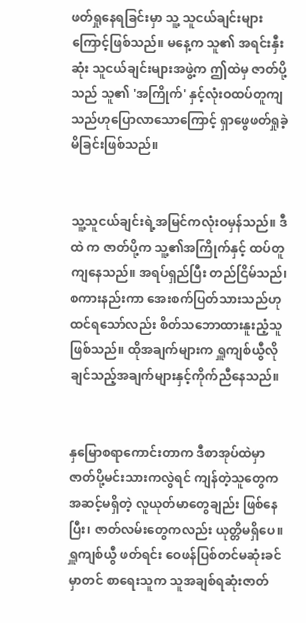ဖတ်ရှုနေရခြင်းမှာ သူ့ သူငယ်ချင်းများကြောင့်ဖြစ်သည်။ မနေ့က သူ၏ အရင်းနှီးဆုံး သူငယ်ချင်းများအဖွဲ့က ဤထဲမှ ဇာတ်ပို့သည် သူ၏ 'အကြိုက်' နှင့်လုံးဝထပ်တူကျသည်ဟုပြောလာသောကြောင့် ရှာဖွေဖတ်ရှုခဲ့မိခြင်းဖြစ်သည်။


သူ့သူငယ်ချင်းရဲ့အမြင်ကလုံးဝမှန်သည်။ ဒီထဲ က ဇာတ်ပို့က သူ့၏အကြိုက်နှင့် ထပ်တူကျနေသည်။ အရပ်ရှည်ပြီး တည်ငြိမ်သည်၊ စကားနည်းကာ အေးစက်ပြတ်သားသည်ဟုထင်ရသော်လည်း စိတ်သဘောထားနူးညံ့သူဖြစ်သည်။ ထိုအချက်များက ရှူကျစ်ယွီလိုချင်သည့်အချက်များနှင့်ကိုက်ညီနေသည်။


နှမြောစရာကောင်းတာက ဒီစာအုပ်ထဲမှာ ဇာတ်ပို့မင်းသားကလွဲရင် ကျန်တဲ့သူတွေက အဆင့်မရှိတဲ့ လူယုတ်မာတွေချည်း ဖြစ်နေပြီး၊ ဇာတ်လမ်းတွေကလည်း ယုတ္တိမရှိပေ။ ရှူကျစ်ယွီ ဖတ်ရင်း ဝေဖန်ပြစ်တင်မဆုံးခင်မှာတင် စာရေးသူက သူအချစ်ရဆုံးဇာတ်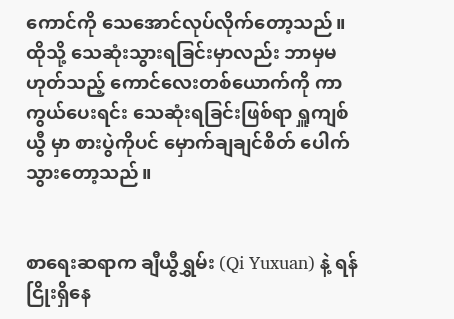ကောင်ကို သေအောင်လုပ်လိုက်တော့သည်။ ထိုသို့ သေဆုံးသွားရခြင်းမှာလည်း ဘာမှမဟုတ်သည့် ကောင်လေးတစ်ယောက်ကို ကာကွယ်ပေးရင်း သေဆုံးရခြင်းဖြစ်ရာ ရှူကျစ်ယွီ မှာ စားပွဲကိုပင် မှောက်ချချင်စိတ် ပေါက်သွားတော့သည်။


စာရေးဆရာက ချီယွီရွှမ်း (Qi Yuxuan) နဲ့ ရန်ငြိုးရှိနေ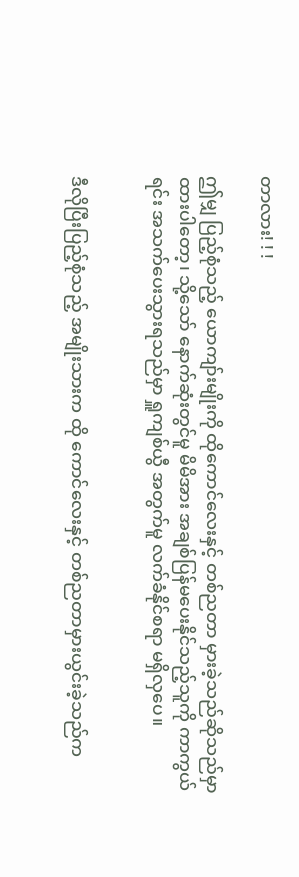တာလား! ! !

ဤမျှ ပြည့်စုံသည့် ယောကျာ်းမျိုးကို ထိုကောင်လေးနှင့် တစ်ညတာ မှားခဲ့သည်ဆိုသည်မှာ ထားပါတော့၊ သို့သော် နောက်ဆုံးတွင်မူ မိမိအား အချစ်ပြန်မပေးနိုင်သည့်သူကို ကာကွယ်ရင်း အသက်ပေးသွားရသည်မှာ ရှူကျစ်ယွီ အတွက်မူ လက်ခံနိုင်စရာ မရှိလှပေ။


ဒီလိုပြီးပြည့်စုံသည့် အမျိုးသားက ထို ကောင်လေးနှင့် တစ်ညတာမှားယွင်းခဲ့သည်က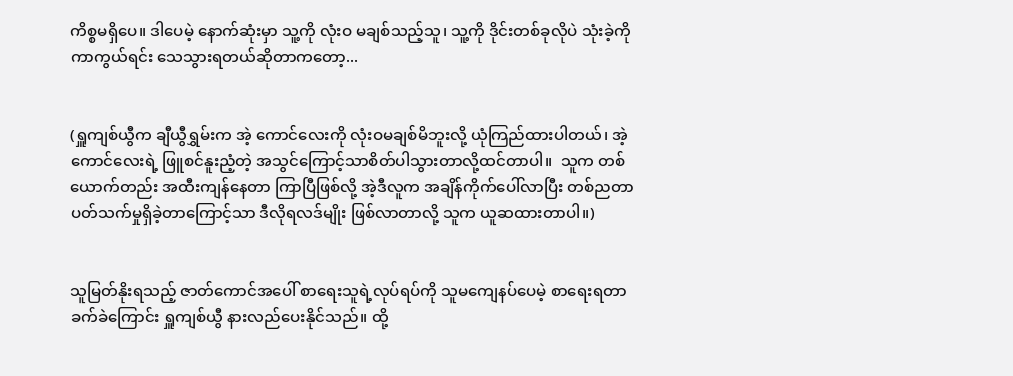ကိစ္စမရှိပေ။ ဒါပေမဲ့ နောက်ဆုံးမှာ သူ့ကို လုံးဝ မချစ်သည့်သူ၊ သူ့ကို ဒိုင်းတစ်ခုလိုပဲ သုံးခဲ့ကို ကာကွယ်ရင်း သေသွားရတယ်ဆိုတာကတော့...


(ရှူကျစ်ယွီက ချီယွီရွှမ်းက အဲ့ ကောင်လေးကို လုံးဝမချစ်မိဘူးလို့ ယုံကြည်ထားပါတယ်၊ အဲ့ကောင်လေးရဲ့ ဖြူစင်နူးညံ့တဲ့ အသွင်ကြောင့်သာစိတ်ပါသွားတာလို့ထင်တာပါ။  သူက တစ်ယောက်တည်း အထီးကျန်နေတာ ကြာပြီဖြစ်လို့ အဲ့ဒီလူက အချိန်ကိုက်ပေါ်လာပြီး တစ်ညတာ ပတ်သက်မှုရှိခဲ့တာကြောင့်သာ ဒီလိုရလဒ်မျိုး ဖြစ်လာတာလို့ သူက ယူဆထားတာပါ။)


သူမြတ်နိုးရသည့် ဇာတ်ကောင်အပေါ် စာရေးသူရဲ့လုပ်ရပ်ကို သူမကျေနပ်ပေမဲ့ စာရေးရတာခက်ခဲကြောင်း ရှူကျစ်ယွီ နားလည်ပေးနိုင်သည်။ ထို့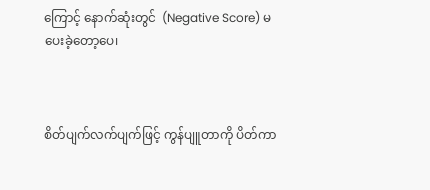ကြောင့် နောက်ဆုံးတွင်  (Negative Score) မပေးခဲ့တော့ပေ၊



စိတ်ပျက်လက်ပျက်ဖြင့် ကွန်ပျူတာကို ပိတ်ကာ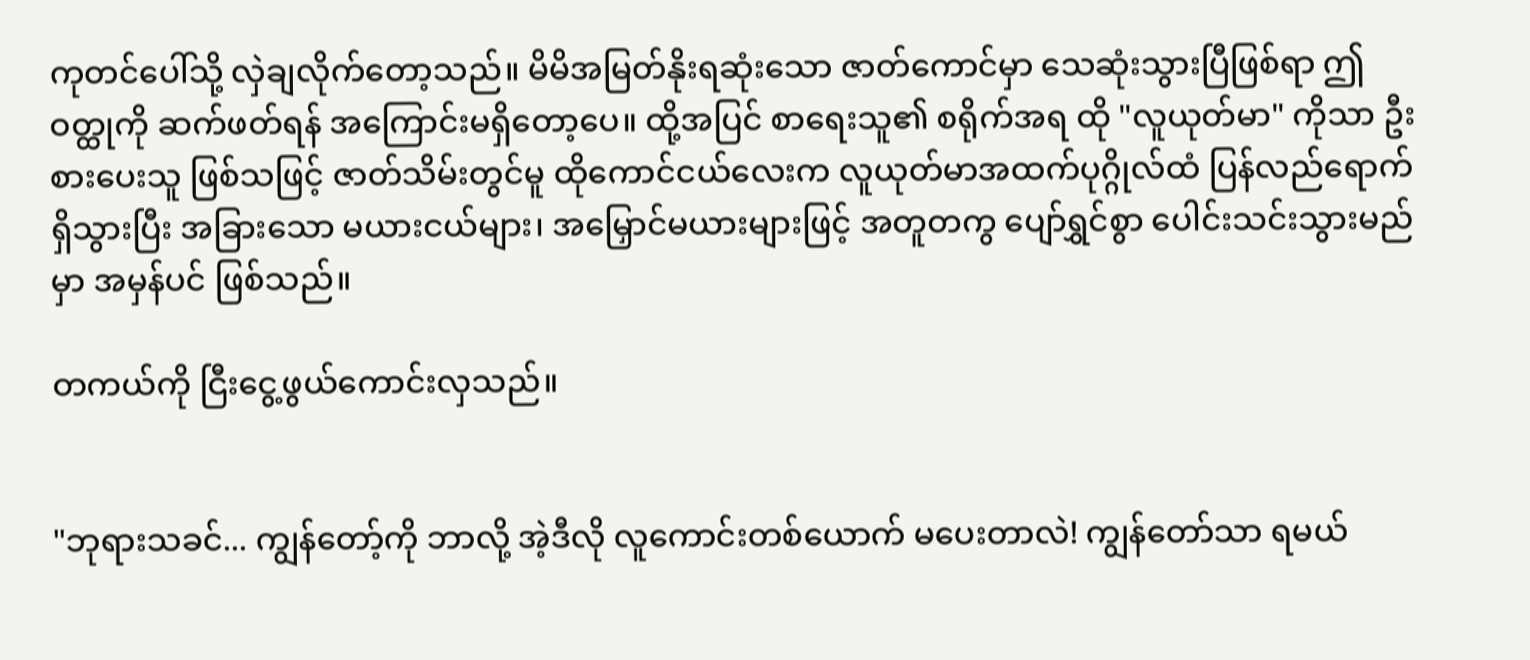ကုတင်ပေါ်သို့ လှဲချလိုက်တော့သည်။ မိမိအမြတ်နိုးရဆုံးသော ဇာတ်ကောင်မှာ သေဆုံးသွားပြီဖြစ်ရာ ဤဝတ္ထုကို ဆက်ဖတ်ရန် အကြောင်းမရှိတော့ပေ။ ထို့အပြင် စာရေးသူ၏ စရိုက်အရ ထို "လူယုတ်မာ" ကိုသာ ဦးစားပေးသူ ဖြစ်သဖြင့် ဇာတ်သိမ်းတွင်မူ ထိုကောင်ငယ်လေးက လူယုတ်မာအထက်ပုဂ္ဂိုလ်ထံ ပြန်လည်ရောက်ရှိသွားပြီး အခြားသော မယားငယ်များ၊ အမြှောင်မယားများဖြင့် အတူတကွ ပျော်ရွှင်စွာ ပေါင်းသင်းသွားမည်မှာ အမှန်ပင် ဖြစ်သည်။

တကယ်ကို ငြီးငွေ့ဖွယ်ကောင်းလှသည်။


"ဘုရားသခင်... ကျွန်တော့်ကို ဘာလို့ အဲ့ဒီလို လူကောင်းတစ်ယောက် မပေးတာလဲ! ကျွန်တော်သာ ရမယ်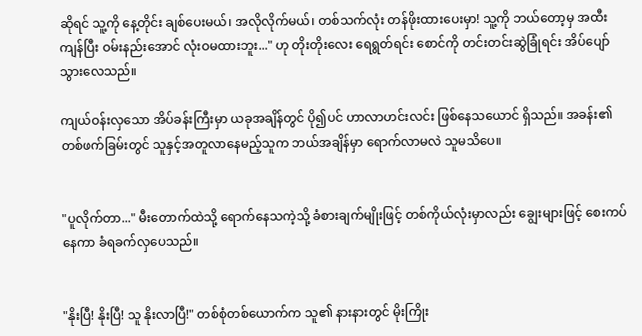ဆိုရင် သူ့ကို နေ့တိုင်း ချစ်ပေးမယ်၊ အလိုလိုက်မယ်၊ တစ်သက်လုံး တန်ဖိုးထားပေးမှာ! သူ့ကို ဘယ်တော့မှ အထီးကျန်ပြီး ဝမ်းနည်းအောင် လုံးဝမထားဘူး..." ဟု တိုးတိုးလေး ရေရွတ်ရင်း စောင်ကို တင်းတင်းဆွဲခြုံရင်း အိပ်ပျော်သွားလေသည်။

ကျယ်ဝန်းလှသော အိပ်ခန်းကြီးမှာ ယခုအချိန်တွင် ပို၍ပင် ဟာလာဟင်းလင်း ဖြစ်နေသယောင် ရှိသည်။ အခန်း၏ တစ်ဖက်ခြမ်းတွင် သူနှင့်အတူလာနေမည့်သူက ဘယ်အချိန်မှာ ရောက်လာမလဲ သူမသိပေ။


"ပူလိုက်တာ..." မီးတောက်ထဲသို့ ရောက်နေသကဲ့သို့ ခံစားချက်မျိုးဖြင့် တစ်ကိုယ်လုံးမှာလည်း ချွေးများဖြင့် စေးကပ်နေကာ ခံရခက်လှပေသည်။


"နိုးပြီ! နိုးပြီ! သူ နိုးလာပြီ!" တစ်စုံတစ်ယောက်က သူ၏ နားနားတွင် မိုးကြိုး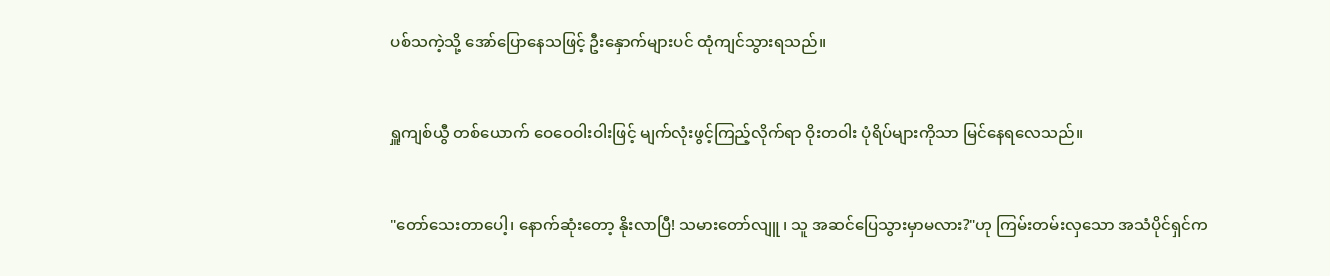ပစ်သကဲ့သို့ အော်ပြောနေသဖြင့် ဦးနှောက်များပင် ထုံကျင်သွားရသည်။


ရှူကျစ်ယွီ တစ်ယောက် ဝေဝေဝါးဝါးဖြင့် မျက်လုံးဖွင့်ကြည့်လိုက်ရာ ဝိုးတဝါး ပုံရိပ်များကိုသာ မြင်နေရလေသည်။


"တော်သေးတာပေါ့၊ နောက်ဆုံးတော့ နိုးလာပြီ! သမားတော်လျူ ၊ သူ အဆင်ပြေသွားမှာမလား?"ဟု ကြမ်းတမ်းလှသော အသံပိုင်ရှင်က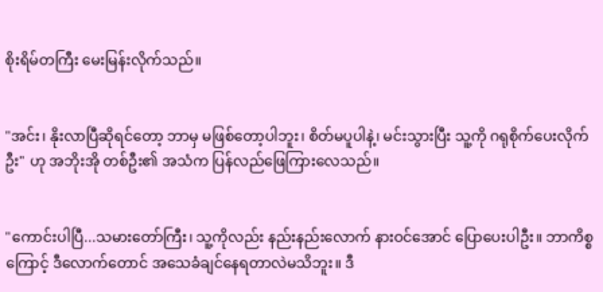စိုးရိမ်တကြီး မေးမြန်းလိုက်သည်။


"အင်း၊ နိုးလာပြီဆိုရင်တော့ ဘာမှ မဖြစ်တော့ပါဘူး၊ စိတ်မပူပါနဲ့၊ မင်းသွားပြီး သူ့ကို ဂရုစိုက်ပေးလိုက်ဦး" ဟု အဘိုးအို တစ်ဦး၏ အသံက ပြန်လည်ဖြေကြားလေသည်။


"ကောင်းပါပြီ...သမားတော်ကြီး၊ သူ့ကိုလည်း နည်းနည်းလောက် နားဝင်အောင် ပြောပေးပါဦး။ ဘာကိစ္စကြောင့် ဒီလောက်တောင် အသေခံချင်နေရတာလဲမသိဘူး။ ဒီ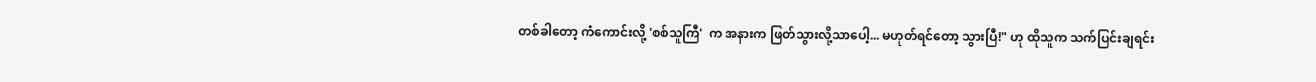တစ်ခါတော့ ကံကောင်းလို့ 'စစ်သူကြီ'  က အနားက ဖြတ်သွားလို့သာပေါ့... မဟုတ်ရင်တော့ သွားပြီ!" ဟု ထိုသူက သက်ပြင်းချရင်း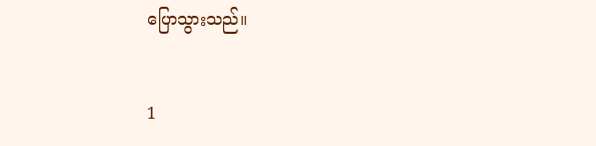ပြောသွားသည်။


1